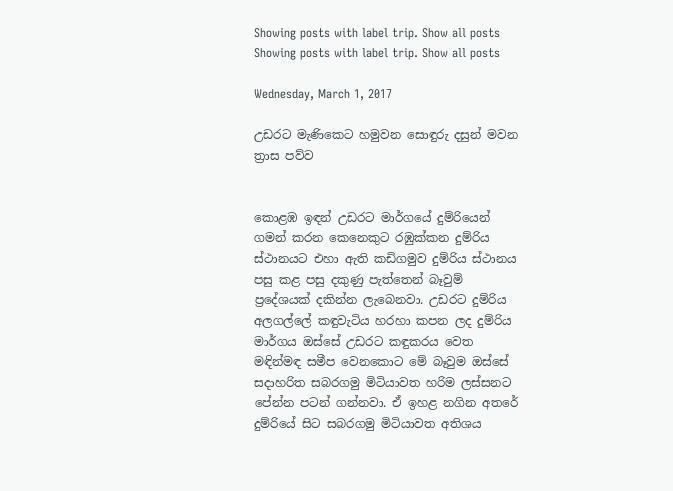Showing posts with label trip. Show all posts
Showing posts with label trip. Show all posts

Wednesday, March 1, 2017

උඩරට මැණිකෙට හමුවන සොඳුරු දසුන් මවන ත්‍රාස පව්ව


කොළඹ ඉඳන් උඩරට මාර්ගයේ දුම්රියෙන් ගමන් කරන කෙනෙකුට රඹුක්කන දුම්රිය ස්ථානයට එහා ඇති කඩිගමුව දුම්රිය ස්ථානය පසු කළ පසු දකුණු පැත්තෙන් බෑවුම් ප්‍රදේශයක් දකින්න ලැබෙනවා. උඩරට දුම්රිය අලගල්‍ලේ කඳුවැටිය හරහා කපන ලද දුම්රිය මාර්ගය ඔස්සේ උඩරට කඳුකරය වෙත මඳින්මඳ සමීප වෙනකොට මේ බෑවුම ඔස්සේ සදාහරිත සබරගමු මිටියාවත හරිම ලස්සනට පේන්න පටන් ගන්නවා. ඒ ඉහළ නගින අතරේ දුම්රියේ සිට සබරගමු මිටියාවත අතිශය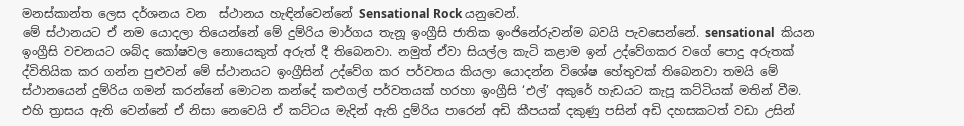මනස්කාන්ත ලෙස දර්ශනය වන  ස්ථානය හැඳින්වෙන්නේ Sensational Rock යනුවෙන්.
මේ ස්ථානයට ඒ නම යොදලා තියෙන්නේ මේ දුම්රිය මාර්ගය තැනූ ඉංග්‍රීසි ජාතික ඉංජිනේරුවන්ම බවයි පැවසෙන්නේ. sensational  කියන ඉංග්‍රීසි වචනයට ශබ්ද කෝෂවල නොයෙකුත් අරුත් දී තිබෙනවා. නමුත් ඒවා සියල්ල කැටි කළාම ඉන් උද්වේගකර වගේ ‍පොදු අරුතක් ද්විතියික කර ගන්න පුළුවන් මේ ස්ථානයට ඉංග්‍රීසින් උද්වේග කර පර්වතය කියලා යොදන්න විශේෂ හේතුවක් තිබෙනවා තමයි මේ ස්ථානයෙන් දුම්රිය ගමන් කරන්නේ මොටන කන්දේ කළුගල් පර්වතයක් හරහා ඉංග්‍රීසි ‘එල්’ අකුරේ හැඩයට කැපූ කට්ටියක් මතින් වීම. එහි ත්‍රාසය ඇති වෙන්නේ ඒ නිසා ‍නෙවෙයි ඒ කට්ටය මැදින් ඇති දුම්රිය පාරෙන් අඩි කීපයක් දකුණු පසින් අඩි දහසකටත් වඩා උසින්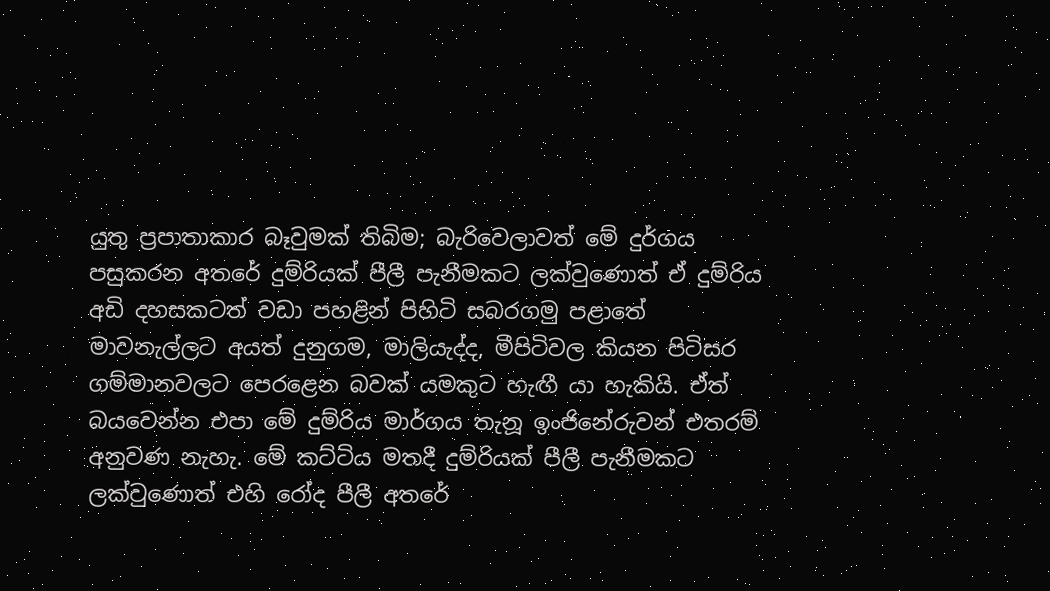යුතු ප්‍රපාතාකාර බෑවුමක් තිබිම; බැරිවෙලාවත් මේ දුර්ගය පසුකරන අතරේ දුම්රියක් පීලී පැනීමකට ලක්වුණොත් ඒ දුම්රිය අඩි දහසකටත් වඩා පහළින් පිහිටි සබරගමු පළාතේ මාවනැල්ලට අයත් දුනුගම, මාලියැද්ද, මීපිටිවල කියන පිටිසර ගම්මානවලට පෙරළෙන බවක් යමකුට හැඟී යා හැකියි. ඒත් බයවෙන්න එපා මේ දුම්රිය මාර්ගය තැනූ ඉංජිනේරුවන් එතරම් අනුවණ නැහැ. මේ කට්ටිය මතදී දුම්රියක් පීලී පැනීමකට ලක්වුණොත් එහි රෝද පීලී අතරේ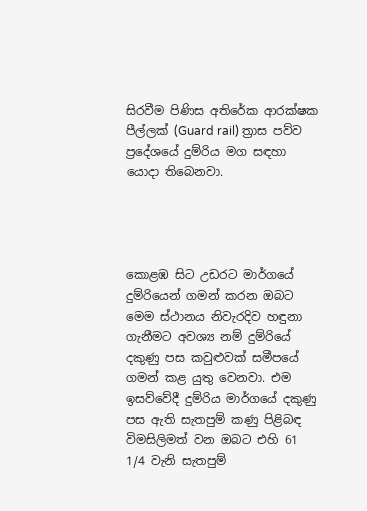සිරවීම පිණිස අතිරේක ආරක්ෂක පීල්ලක් (Guard rail) ත්‍රාස පව්ව ප්‍රදේශයේ දුම්රිය මග සඳහා යොදා තිබෙනවා.




කොළඹ සිට උඩරට මාර්ගයේ දුම්රියෙන් ගමන් කරන ඔබට මෙම ස්ථානය නිවැරදිව හඳුනා ගැනීමට අවශ්‍ය නම් දුම්රියේ දකුණු පස කවුළුවක් සමීපයේ ගමන් කළ යුතු වෙනවා. එම ඉසව්වේදී දුම්රිය මාර්ගයේ දකුණු පස ඇති සැතපුම් කණු පිළිබඳ විමසිලිමත් වන ඔබට එහි 61 1/4 වැනි සැතපුම්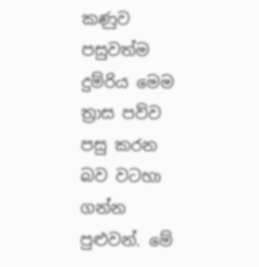කණුව පසුවත්ම දුම්රිය මෙම ත්‍රාස පව්ව පසු කරන බව වටහා ගන්න පුළුවන්. මේ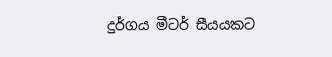දුර්ගය මීටර් සීයයකට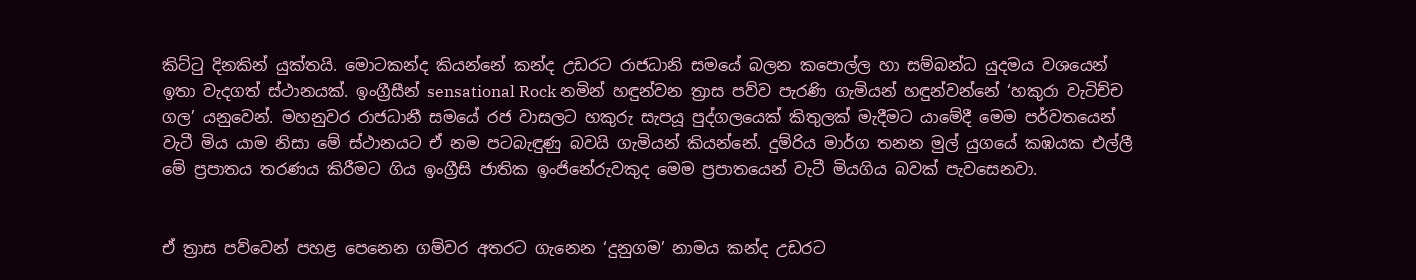කිට්ටු දිනකින් යුක්තයි. මොටකන්ද කියන්නේ කන්ද උඩරට රාජධානි සමයේ බලන ක‍පොල්ල හා සම්බන්ධ යුදමය වශයෙන් ඉතා වැදගත් ස්ථානයක්. ඉංග්‍රීසීන් sensational Rock නමින් හඳුන්වන ත්‍රාස පව්ව පැරණි ගැමියන් හඳුන්වන්නේ ‘හකුරා වැටිච්ච ගල’ යනුවෙන්. මහනුවර රාජධානී සමයේ රජ වාසලට හකුරු සැපයූ පුද්ගලයෙක් කිතුලක් මැදීමට යාමේදී මෙම පර්වතයෙන් වැටී මිය යාම නිසා මේ ස්ථානයට ඒ නම පටබැඳුණු බවයි ගැමියන් කියන්නේ. දුම්රිය මාර්ග තනන මුල් යුගයේ කඹයක එල්ලී මේ ප්‍රපාතය තරණය කිරීමට ගිය ඉංග්‍රීසි ජාතික ඉංජිනේරුවකුද මෙම ප්‍රපාතයෙන් වැටී මියගිය බවක් පැවසෙනවා.


ඒ ත්‍රාස පව්වෙන් පහළ පෙනෙන ගම්වර අතරට ගැනෙන ‘දුනුගම’ නාමය කන්ද උඩරට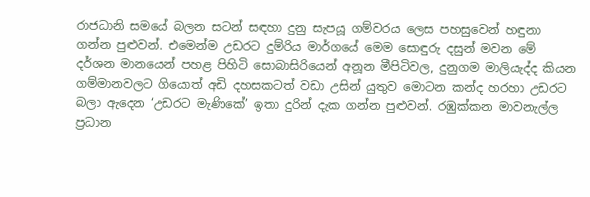රාජධානි සමයේ බලන සටන් සඳහා දුනු සැපයූ ගම්වරය ලෙස පහසුවෙන් හඳුනා ගන්න පුළුවන්. එමෙන්ම උඩරට දුම්රිය මාර්ගයේ මෙම සොඳුරු දසුන් මවන මේ දර්ශන මානයෙන් පහළ පිහිටි සොබාසිරියෙන් අනූන මීපිටිවල, දුනුගම මාලියැද්ද කියන ගම්මානවලට ගියොත් අඩි දහසකටත් වඩා උසින් යුතුව මොටන කන්ද හරහා උඩරට බලා ඇදෙන ‘උඩරට මැණිකේ’ ඉතා දුරින් දැක ගන්න පුළුවන්. රඹුක්කන මාවනැල්ල ප්‍රධාන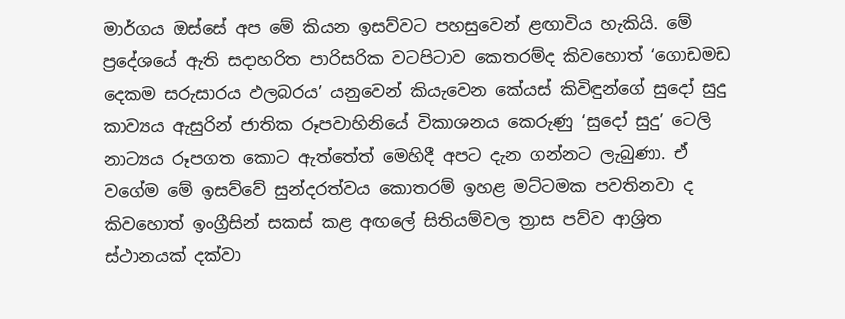මාර්ගය ඔස්සේ අප මේ කියන ඉසව්වට පහසුවෙන් ළඟාවිය හැකියි. මේ ප්‍රදේශයේ ඇති සදාහරිත පාරිසරික වටපිටාව කෙතරම්ද කිවහොත් ‘ගොඩමඩ දෙකම සරුසාරය ඵලබරය’ යනුවෙන් කියැවෙන කේයස් කිවිඳුන්ගේ සුදෝ සුදු කාව්‍යය ඇසුරින් ජාතික රූපවාහිනියේ විකාශනය කෙරුණු ‘සුදෝ සුදු’ ටෙලි නාට්‍යය රූපගත කොට ඇත්තේත් මෙහිදී අපට දැන ගන්නට ලැබුණා. ඒ වගේම මේ ඉසව්වේ සුන්දරත්වය කොතරම් ඉහළ මට්ටමක පවතිනවා ද කිවහොත් ඉංග්‍රීසින් සකස් කළ අඟ‍ලේ සිතියම්වල ත්‍රාස පව්ව ආශ්‍රිත ස්ථානයක් දක්වා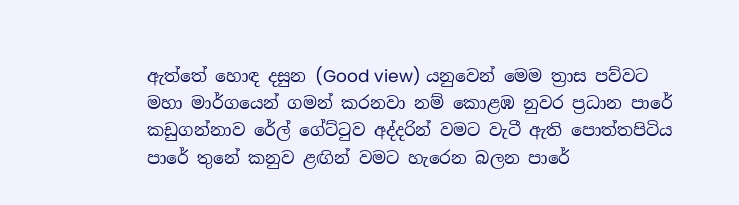ඇත්තේ හොඳ දසුන (Good view) යනුවෙන් මෙම ත්‍රාස පව්වට මහා මාර්ගයෙන් ගමන් කරනවා නම් කොළඹ නුවර ප්‍රධාන පාරේ කඩුගන්නාව රේල් ගේට්ටුව අද්දරින් වමට වැටී ඇති ‍පොත්තපිටිය පාරේ තුනේ කනුව ළඟින් වමට හැරෙන බලන පාරේ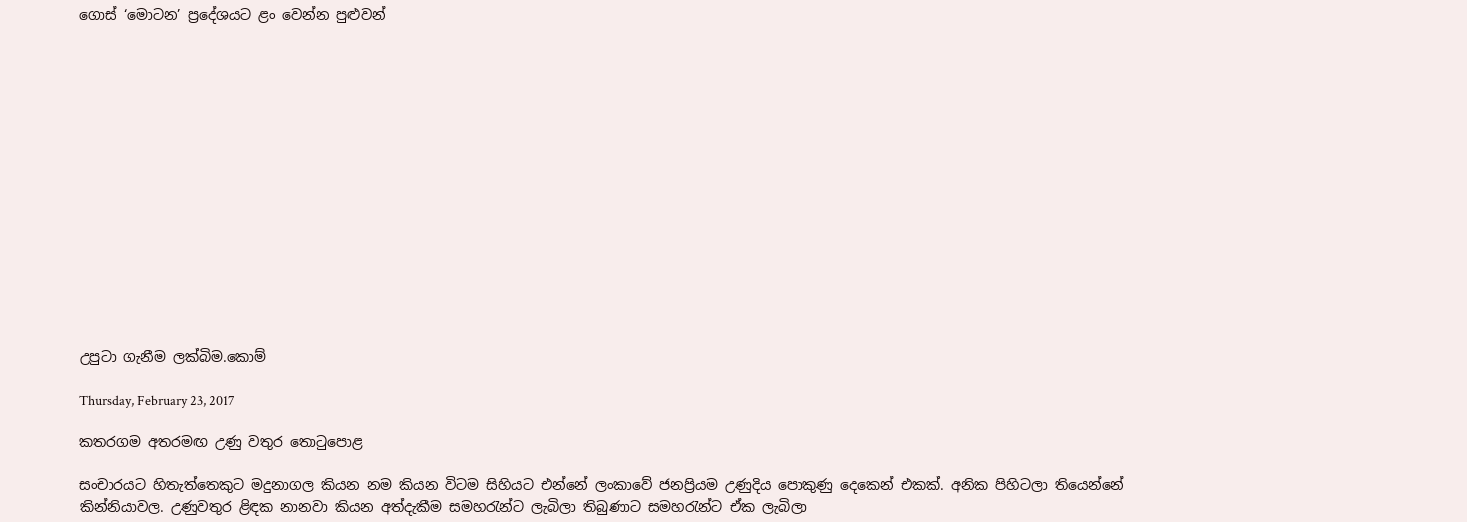ගොස් ‘මොටන’ ප්‍රදේශයට ළං වෙන්න පුළුවන්















උපුටා ගැනීම ලක්බිම.කොම්

Thursday, February 23, 2017

කතරගම අතරමඟ උණු වතුර තොටුපොළ

සංචාරයට හිතැත්තෙකුට මදුනාගල කියන නම කියන විටම සිහියට එන්නේ ලංකාවේ ජනප්‍රියම උණුදිය පොකුණු දෙකෙන් එකක්. අනික පිහිටලා තියෙන්නේ කින්නියාවල. උණුවතුර ළිඳක නානවා කියන අත්දැකීම සමහරැන්ට ලැබිලා තිබුණාට සමහරැන්ට ඒක ලැබිලා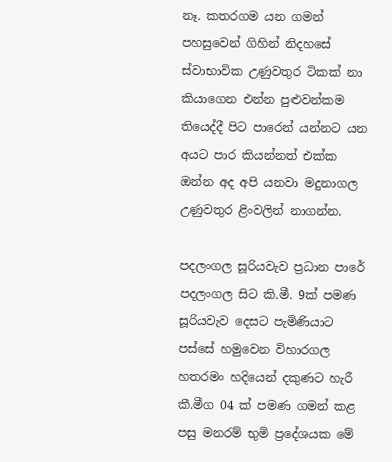නෑ. කතරගම යන ගමන් පහසුවෙන් ගිහින් නිදහසේ ස්වාභාවික උණුවතුර ටිකක් නා කියාගෙන එන්න පුළුවන්කම තියෙද්දී පිට පාරෙන් යන්නට යන අයට පාර කියන්නත් එක්ක ඔන්න අද අපි යනවා මදුනාගල උණුවතුර ළිංවලින් නාගන්න.

පදලංගල සූරියවැව ප්‍රධාන පාරේ පදලංගල සිට කි.මී. 9ක් පමණ සූරියවැව දෙසට පැමිණියාට පස්සේ හමුවෙන විහාරගල හතරමං හදියෙන් දකුණට හැරී කී.මීග 04 ක් පමණ ගමන් කළ පසු මනරම් භුමි ප්‍රදේශයක මේ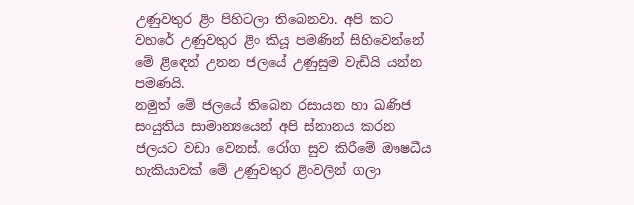උණුවතුර ළිං පිහිටලා තිබෙනවා. අපි කට වහරේ උණුවතුර ළිං කියූ පමණින් සිහිවෙන්නේ මේ ළිඳෙන් උනන ජලයේ උණුසුම වැඩියි යන්න පමණයි.
නමුත් මේ ජලයේ තිබෙන රසායන හා ඛණිජ සංයුතිය සාමාන්‍යයෙන් අපි ස්නානය කරන ජලයට වඩා වෙනස්. රෝග සුව කිරීමේ ඖෂධීය හැකියාවක් මේ උණුවතුර ළිංවලින් ගලා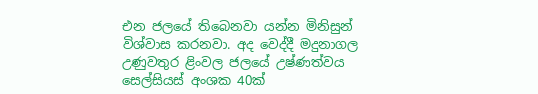එන ජලයේ තිබෙනවා යන්න මිනිසුන් විශ්වාස කරනවා. අද වෙද්දී මදුනාගල උණුවතුර ළිංවල ජලයේ උෂ්ණත්වය සෙල්සියස් අංශක 40ක්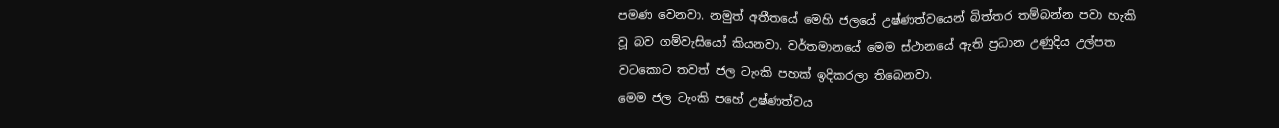පමණ වෙනවා. නමුත් අතීතයේ මෙහි ජලයේ උෂ්ණත්වයෙන් බිත්තර තම්බන්න පවා හැකි වූ බව ගම්වැසියෝ කියනවා. වර්තමානයේ මෙම ස්ථානයේ ඇති ප්‍රධාන උණුදිය උල්පත වටකොට තවත් ජල ටැංකි පහක් ඉදිකරලා තිබෙනවා.
මෙම ජල ටැංකි පහේ උෂ්ණත්වය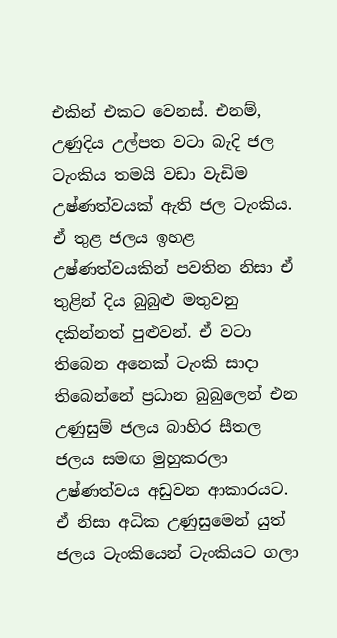එකින් එකට වෙනස්. එනම්, උණුදිය උල්පත වටා බැදි ජල ටැංකිය තමයි වඩා වැඩිම උෂ්ණත්වයක් ඇති ජල ටැංකිය. ඒ තුළ ජලය ඉහළ උෂ්ණත්වයකින් පවතින නිසා ඒ තුළින් දිය බුබුළු මතුවනු දකින්නත් පුළුවන්. ඒ වටා තිබෙන අනෙක් ටැංකි සාදා තිබෙන්නේ ප්‍රධාන බුබුලෙන් එන උණුසුම් ජලය බාහිර සීතල ජලය සමඟ මුහුකරලා උෂ්ණත්වය අඩුවන ආකාරයට. ඒ නිසා අධික උණුසුමෙන් යුත් ජලය ටැංකියෙන් ටැංකියට ගලා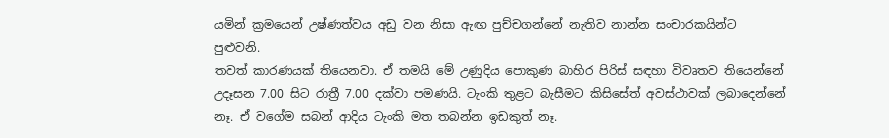යමින් ක්‍රමයෙන් උෂ්ණත්වය අඩු වන නිසා ඇඟ පුච්චගන්නේ නැතිව නාන්න සංචාරකයින්ට පුළුවනි.
තවත් කාරණයක් තියෙනවා. ඒ තමයි මේ උණුදිය පොකුණ බාහිර පිරිස් සඳහා විවෘතව තියෙන්නේ උදෑසන 7.00 සිට රාත්‍රී 7.00 දක්වා පමණයි. ටැංකි තුළට බැසීමට කිසිසේත් අවස්ථාවක් ලබාදෙන්නේ නෑ. ඒ වගේම සබන් ආදිය ටැංකි මත තබන්න ඉඩකුත් නෑ.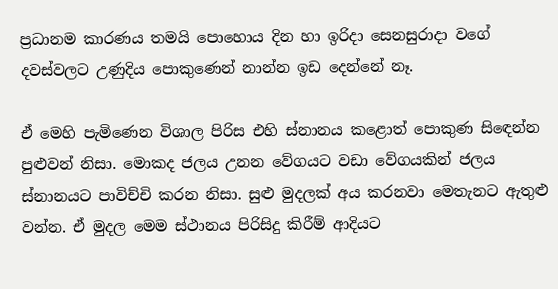ප්‍රධානම කාරණය තමයි පොහොය දින හා ඉරිදා සෙනසුරාදා වගේ දවස්වලට උණුදිය පොකුණෙන් නාන්න ඉඩ දෙන්නේ නෑ.

ඒ මෙහි පැමිණෙන විශාල පිරිස එහි ස්නානය කළොත් පොකුණ සිඳෙන්න පුළුවන් නිසා. මොකද ජලය උනන වේගයට වඩා වේගයකින් ජලය ස්නානයට පාවිච්චි කරන නිසා. සුළු මුදලක් අය කරනවා මෙතැනට ඇතුළු වන්න. ඒ මුදල මෙම ස්ථානය පිරිසිදු කිරීම් ආදියට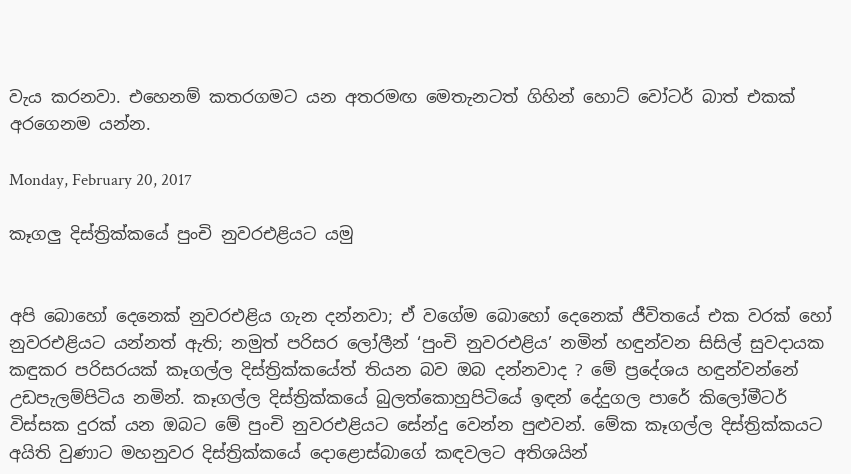වැය කරනවා. එහෙනම් කතරගමට යන අතරමඟ මෙතැනටත් ගිහින් හොට් වෝටර් බාත් එකක් අරගෙනම යන්න.

Monday, February 20, 2017

කෑගලු දිස්ත්‍රික්කයේ පුංචි නුවරඑළියට යමු


අපි බොහෝ දෙනෙක් නුවරඑළිය ගැන දන්නවා; ඒ වගේම බොහෝ දෙනෙක් ජීවිතයේ එක වරක් හෝ නුවරඑළියට යන්නත් ඇති; නමුත් පරිසර ලෝලීන් ‘පුංචි නුවරඑළිය’ නමින් හඳුන්වන සිසිල් සුවදායක කඳුකර පරිසරයක් කෑගල්ල දිස්ත්‍රික්කයේත් තියන බව ඔබ දන්නවාද ? මේ ප්‍රදේශය හඳුන්වන්නේ උඩපැලම්පිටිය නමින්. කෑගල්ල දිස්ත්‍රික්කයේ බුලත්කොහුපිටියේ ඉඳන් දේදුගල පාරේ කිලෝමීටර් විස්සක දුරක් යන ඔබට මේ පුංචි නුවරඑළියට සේන්දු වෙන්න පුළුවන්. මේක කෑගල්ල දිස්ත්‍රික්කයට අයිති වුණාට මහනුවර දිස්ත්‍රික්කයේ දොළොස්බාගේ කඳවලට අතිශයින්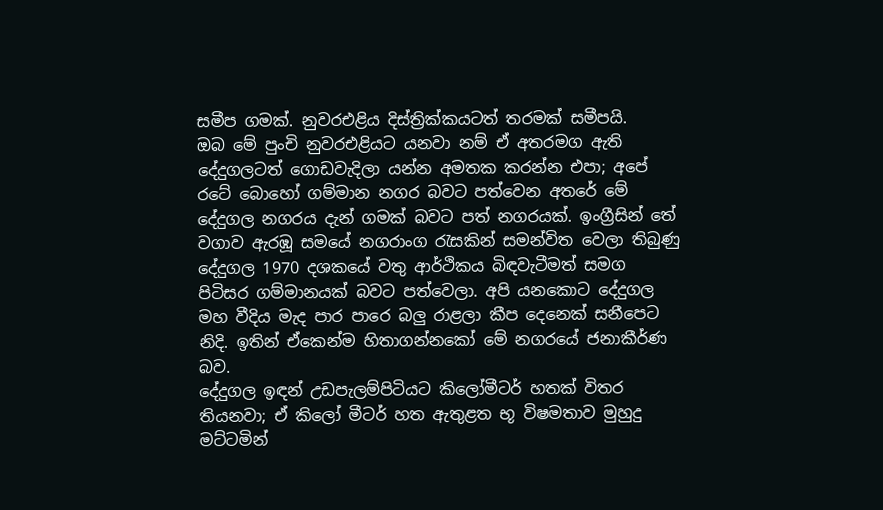සමීප ගමක්. නුවරඑළිය දිස්ත්‍රික්කයටත් තරමක් සමීපයි.
ඔබ මේ පුංචි නුවරඑළියට යනවා නම් ඒ අතරමග ඇති දේදුගලටත් ගොඩවැදිලා යන්න අමතක කරන්න එපා; අපේ රටේ බොහෝ ගම්මාන නගර බවට පත්වෙන අතරේ මේ දේදුගල නගරය දැන් ගමක් බවට පත් නගරයක්. ඉංග්‍රීසින් තේ වගාව ඇරඹූ සමයේ නගරාංග රැසකින් සමන්විත වෙලා තිබුණු දේදුගල 1970 දශකයේ වතු ආර්ථිකය බිඳවැටීමත් සමග පිටිසර ගම්මානයක් බවට පත්වෙලා. අපි යනකොට දේදුගල මහ වීදිය මැද පාර පාරෙ බලු රාළලා කීප දෙනෙක් සනීපෙට නිදි. ඉතින් ඒකෙන්ම හිතාගන්නකෝ මේ නගරයේ ජනාකීර්ණ බව.
දේදුගල ඉඳන් උඩපැලම්පිටියට කිලෝමීටර් හතක් විතර තියනවා; ඒ කිලෝ මීටර් හත ඇතුළත භූ විෂමතාව මුහුදු මට්ටමින්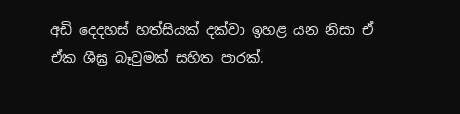අඩි දෙදහස් හත්සියක් දක්වා ඉහළ යන නිසා ඒ ඒක ශීඝ්‍ර බෑවුමක් සහිත පාරක්.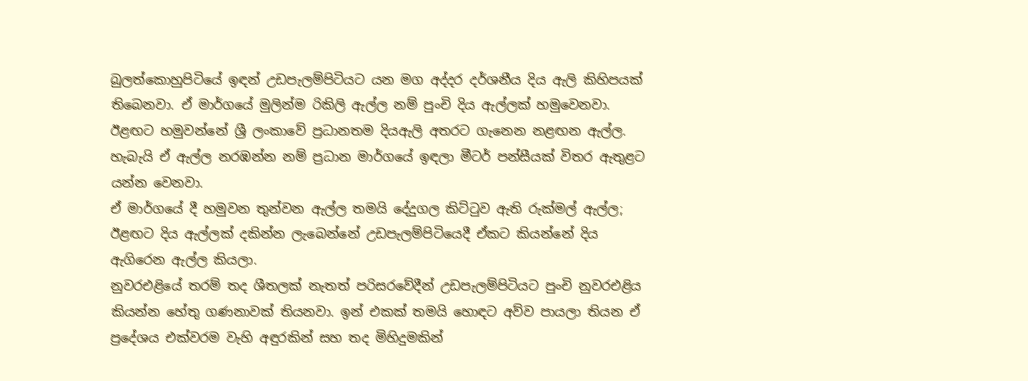බුලත්කොහුපිටියේ ඉඳන් උඩපැලම්පිටියට යන මග අද්දර දර්ශනීය දිය ඇලි කිහිපයක් තිබෙනවා. ඒ මාර්ගයේ මුලින්ම රිකිලි ඇල්ල නම් පුංචි දිය ඇල්ලක් හමුවෙනවා. ඊළඟට හමුවන්නේ ශ්‍රී ලංකාවේ ප්‍රධානතම දියඇලි අතරට ගැනෙන නළඟන ඇල්ල. හැබැයි ඒ ඇල්ල නරඹන්න නම් ප්‍රධාන මාර්ගයේ ඉඳලා මීටර් පන්සීයක් විතර ඇතුළට යන්න වෙනවා.
ඒ මාර්ගයේ දී හමුවන තුන්වන ඇල්ල තමයි දේදුගල කිට්ටුව ඇති රුක්මල් ඇල්ල; ඊළඟට දිය ඇල්ලක් දකින්න ලැබෙන්නේ උඩපැලම්පිටියෙදී ඒකට කියන්නේ දිය ඇගිරෙන ඇල්ල කියලා.
නුවරඑළියේ තරම් තද ශීතලක් නැතත් පරිසරවේදීන් උඩපැලම්පිටියට පුංචි නුවරඑළිය කියන්න හේතු ගණනාවක් තියනවා. ඉන් එකක් තමයි හොඳට අව්ව පායලා තියන ඒ ප්‍රදේශය එක්වරම වැහි අඳුරකින් සහ තද මිහිදුමකින්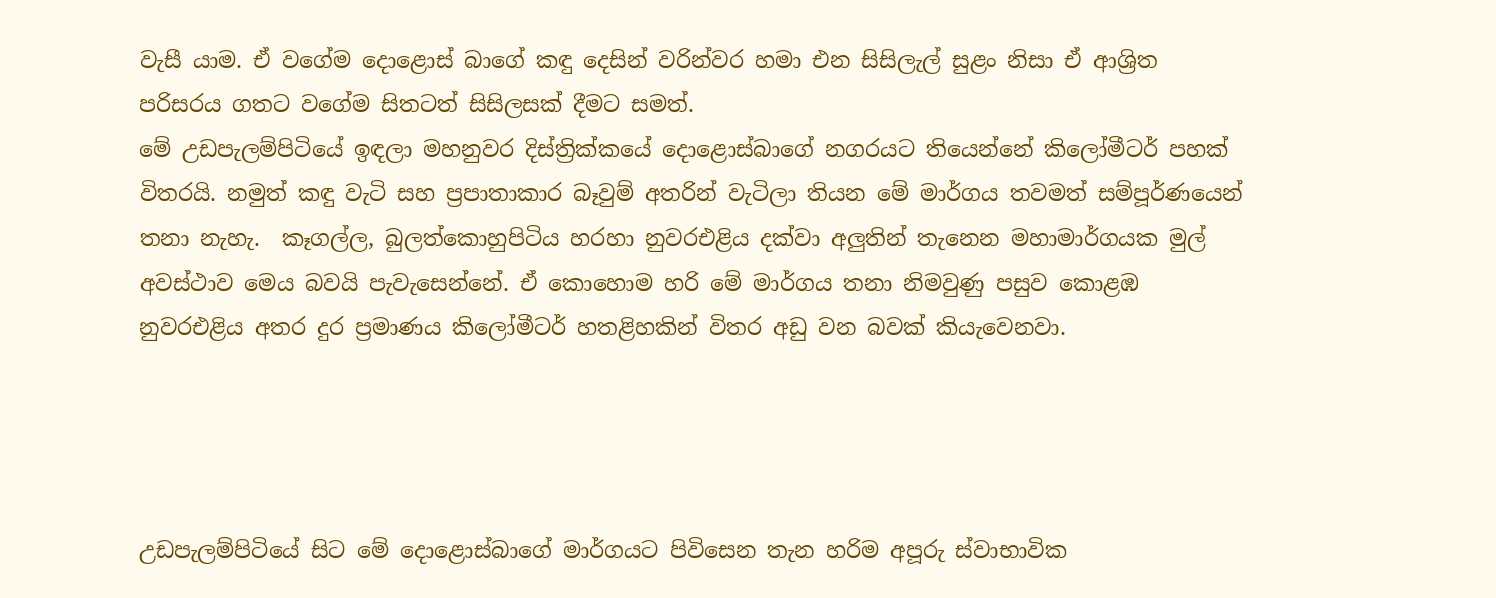වැසී යාම. ඒ වගේම දොළොස් බාගේ කඳු දෙසින් වරින්වර හමා එන සිසිලැල් සුළං නිසා ඒ ආශ්‍රිත පරිසරය ගතට වගේම සිතටත් සිසිලසක් දීමට සමත්.
මේ උඩපැලම්පිටියේ ඉඳලා මහනුවර දිස්ත්‍රික්කයේ දොළොස්බාගේ නගරයට තියෙන්නේ කිලෝමීටර් පහක් විතරයි. නමුත් කඳු වැටි සහ ප්‍රපාතාකාර බෑවුම් අතරින් වැටිලා තියන මේ මාර්ගය තවමත් සම්පූර්ණයෙන් තනා නැහැ.  කෑගල්ල, බුලත්කොහුපිටිය හරහා නුවරඑළිය දක්වා අලුතින් තැනෙන මහාමාර්ගයක මුල් අවස්ථාව මෙය බවයි පැවැසෙන්නේ. ඒ කොහොම හරි මේ මාර්ගය තනා නිමවුණු පසුව කොළඹ නුවරඑළිය අතර දුර ප්‍රමාණය කිලෝමීටර් හතළිහකින් විතර අඩු වන බවක් කියැවෙනවා.




උඩපැලම්පිටියේ සිට මේ දොළොස්බාගේ මාර්ගයට පිවිසෙන තැන හරිම අපූරු ස්වාභාවික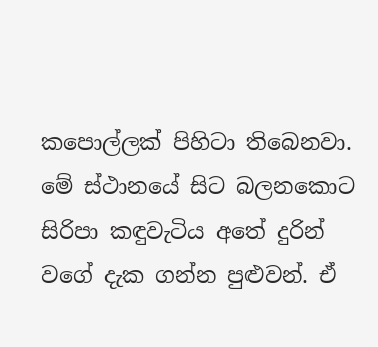ක‍පොල්ලක් පිහිටා තිබෙනවා. මේ ස්ථානයේ සිට බලනකොට සිරිපා කඳුවැටිය අතේ දුරින් වගේ දැක ගන්න පුළුවන්. ඒ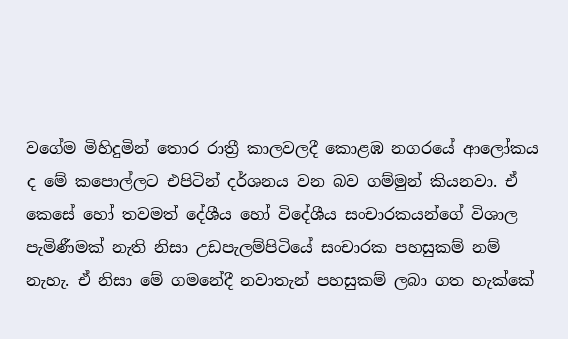වගේම මිහිදුමින් තොර රාත්‍රී කාලවලදී කොළඹ නගරයේ ආලෝකය ද මේ ක‍පොල්ලට එපිටින් දර්ශනය වන බව ගම්මුන් කියනවා. ඒ කෙසේ හෝ තවමත් දේශීය හෝ විදේශීය සංචාරකයන්ගේ විශාල පැමිණීමක් නැති නිසා උඩපැලම්පිටියේ සංචාරක පහසුකම් නම් නැහැ. ඒ නිසා මේ ගමනේදී නවාතැන් පහසුකම් ලබා ගත හැක්කේ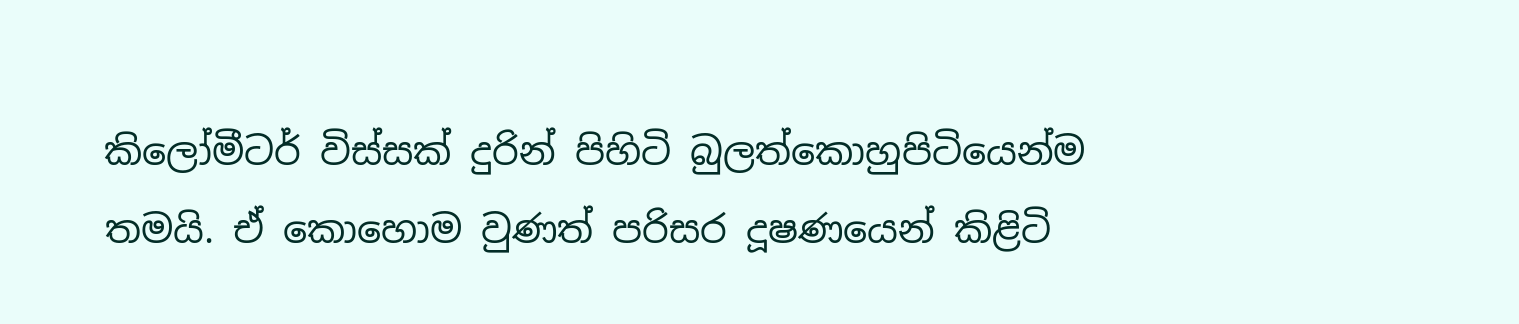කිලෝමීටර් විස්සක් දුරින් පිහිටි බුලත්කොහුපිටියෙන්ම තමයි. ඒ කොහොම වුණත් පරිසර දූෂණයෙන් කිළිටි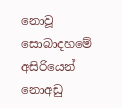නොවූ සොබාදහමේ අසිරියෙන් නොඅඩු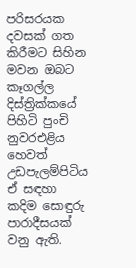පරිසරයක දවසක් ගත කිරීමට සිහින මවන ඔබට කෑගල්ල දිස්ත්‍රික්කයේ පිහිටි පුංචි නුවරඑළිය හෙවත් උඩපැලම්පිටිය ඒ සඳහා කදිම සොඳුරු පාරාදීසයක් වනු ඇති.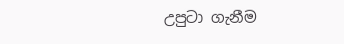උපුටා ගැනීම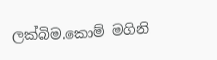ලක්බිම.කොම් මගිනි